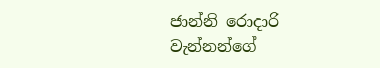ජාන්නි රොදාරි වැන්නන්ගේ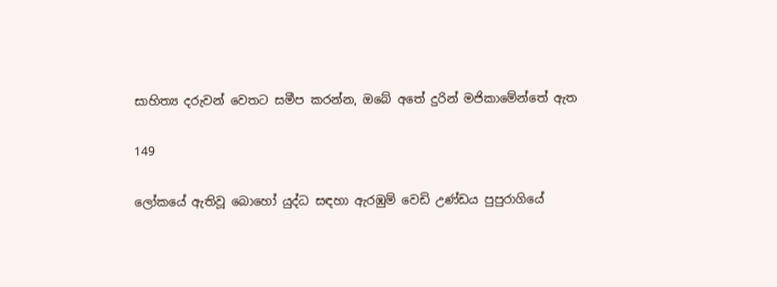සාහිත්‍ය දරුවන් වෙතට සමීප කරන්න, ඔබේ අතේ දුරින් මජිකාමේන්තේ ඇත

149

ලෝකයේ ඇතිවූ බොහෝ යුද්ධ සඳහා ඇරඹුම් වෙඩි උණ්ඩය පුපුරාගියේ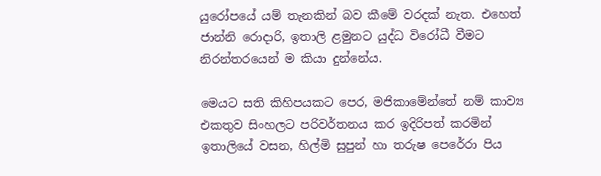යුරෝපයේ යම් තැනකින් බව කීමේ වරදක් නැත. එහෙත් ජාන්නි රොදාරි, ඉතාලි ළමුනට යුද්ධ විරෝධී වීමට නිරන්තරයෙන් ම කියා දුන්නේය.

මෙයට සති කිහිපයකට පෙර, මජිකාමේන්තේ නම් කාව්‍ය එකතුව සිංහලට පරිවර්තනය කර ඉදිරිපත් කරමින් ඉතාලියේ වසන, හිල්මි සුපුන් හා තරුෂ පෙරේරා පිය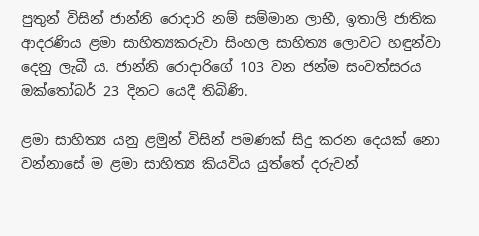පුතුන් විසින් ජාන්නි රොදාරි නම් සම්මාන ලාභී, ඉතාලි ජාතික ආදරණිය ළමා සාහිත්‍යකරුවා සිංහල සාහිත්‍ය ලොවට හඳුන්වා දෙනු ලැබී ය. ජාන්නි රොදාරිගේ 103 වන ජන්ම සංවත්සරය ඔක්තෝබර් 23 දිනට යෙදී තිබිණි.

ළමා සාහිත්‍ය යනු ළමුන් විසින් පමණක් සිදු කරන දෙයක් නො වන්නාසේ ම ළමා සාහිත්‍ය කියවිය යුත්තේ දරුවන්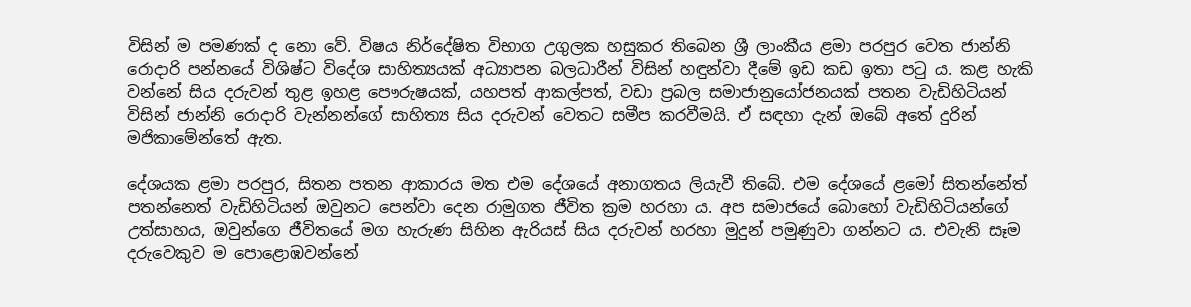විසින් ම පමණක් ද නො වේ. විෂය නිර්දේෂිත විභාග උගුලක හසුකර තිබෙන ශ්‍රී ලාංකීය ළමා පරපුර වෙත ජාන්නි රොදාරි පන්නයේ විශිෂ්ට විදේශ සාහිත්‍යයක් අධ්‍යාපන බලධාරීන් විසින් හඳුන්වා දීමේ ඉඩ කඩ ඉතා පටු ය. කළ හැකි වන්නේ සිය දරුවන් තුළ ඉහළ පෞරුෂයක්, යහපත් ආකල්පත්, වඩා ප්‍රබල සමාජානුයෝජනයක් පතන වැඩිහිටියන් විසින් ජාන්නි රොදාරි වැන්නන්ගේ සාහිත්‍ය සිය දරුවන් වෙතට සමීප කරවීමයි. ඒ සඳහා දැන් ඔබේ අතේ දුරින් මජිකාමේන්තේ ඇත.

දේශයක ළමා පරපුර, සිතන පතන ආකාරය මත එම දේශයේ අනාගතය ලියැවී තිබේ. එම දේශයේ ළමෝ සිතන්නේත් පතන්නෙත් වැඩිහිටියන් ඔවුනට පෙන්වා දෙන රාමුගත ජීවිත ක්‍රම හරහා ය. අප සමාජයේ බොහෝ වැඩිහිටියන්ගේ උත්සාහය, ඔවුන්ගෙ ජීවිතයේ මග හැරුණ සිහින ඇරියස් සිය දරුවන් හරහා මුදුන් පමුණුවා ගන්නට ය. එවැනි සෑම දරුවෙකුව ම පොළොඹවන්නේ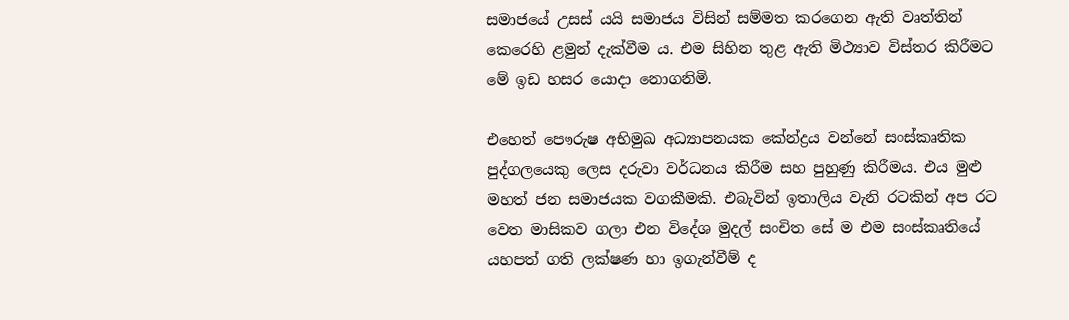සමාජයේ උසස් යයි සමාජය විසින් සම්මත කරගෙන ඇති වෘත්තින් කෙරෙහි ළමුන් දැක්වීම ය. එම සිහින තුළ ඇති මිථ්‍යාව විස්තර කිරීමට මේ ඉඩ හසර යොදා නොගනිමි.

එහෙත් පෞරුෂ අභිමුඛ අධ්‍යාපනයක කේන්ද්‍රය වන්නේ සංස්කෘතික පුද්ගලයෙකු ලෙස දරුවා වර්ධනය කිරීම සහ පුහුණු කිරීමය. එය මුළු මහත් ජන සමාජයක වගකීමකි. එබැවින් ඉතාලිය වැනි රටකින් අප රට වෙත මාසිකව ගලා එන විදේශ මුදල් සංචිත සේ ම එම සංස්කෘතියේ යහපත් ගති ලක්ෂණ හා ඉගැන්වීම් ද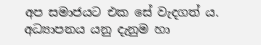අප සමාජයට එක සේ වැදගත් ය. අධ්‍යාපනය යනු දැනුම හා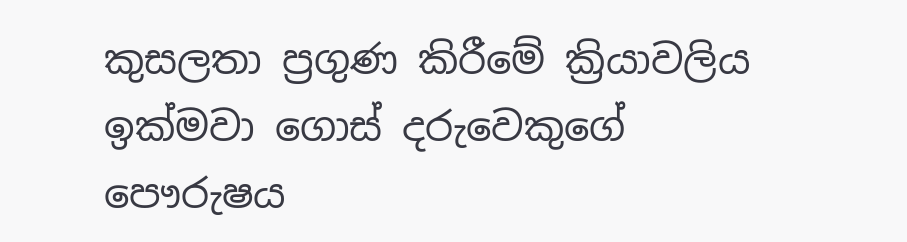කුසලතා ප්‍රගුණ කිරීමේ ක්‍රියාවලිය ඉක්මවා ගොස් දරුවෙකුගේ පෞරුෂය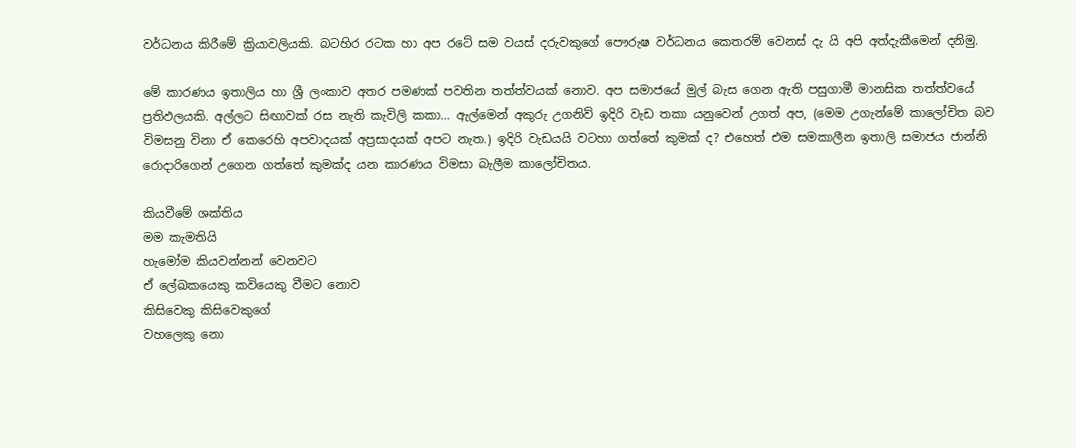වර්ධනය කිරීමේ ක්‍රියාවලියකි. බටහිර රටක හා අප රටේ සම වයස් දරුවකුගේ පෞරුෂ වර්ධනය කෙතරම් වෙනස් දැ යි අපි අත්දැකීමෙන් දනිමු.

මේ කාරණය ඉතාලිය හා ශ්‍රී ලංකාව අතර පමණක් පවතින තත්ත්වයක් නොව. අප සමාජයේ මුල් බැස ගෙන ඇති පසුගාමී මානසික තත්ත්වයේ ප්‍රතිඵලයකි. අල්ලට සිඟාවක් රස නැති කැවිලි කකා… ඇල්මෙන් අකුරු උගනිව් ඉදිරි වැඩ තකා යනුවෙන් උගත් අප, (මෙම උගැන්මේ කාලෝචිත බව විමසනු විනා ඒ කෙරෙහි අපවාදයක් අප්‍රසාදයක් අපට නැත.) ඉදිරි වැඩයයි වටහා ගත්තේ කුමක් ද? එහෙත් එම සමකාලීන ඉතාලි සමාජය ජාන්නි රොදාරිගෙන් උගෙන ගත්තේ කුමක්ද යන කාරණය විමසා බැලීම කාලෝචිතය.

කියවීමේ ශක්තිය
මම කැමතියි
හැමෝම කියවන්නන් වෙනවට
ඒ ලේඛකයෙකු කවියෙකු වීමට නොව
කිසිවෙකු කිසිවෙකුගේ
වහලෙකු නො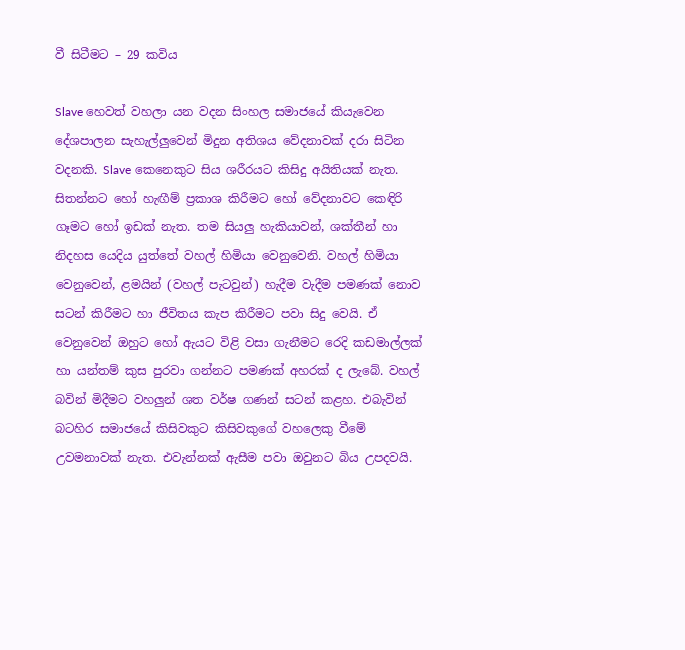වී සිටීමට – 29 කවිය

Slave හෙවත් වහලා යන වදන සිංහල සමාජයේ කියැවෙන දේශපාලන සැහැල්ලුවෙන් මිදුන අතිශය වේදනාවක් දරා සිටින වදනකි. Slave කෙනෙකුට සිය ශරීරයට කිසිදු අයිතියක් නැත. සිතන්නට හෝ හැඟීම් ප්‍රකාශ කිරීමට හෝ වේදනාවට කෙඳිරි ගෑමට හෝ ඉඩක් නැත. තම සියලු හැකියාවන්, ශක්තීන් හා නිදහස යෙදිය යුත්තේ වහල් හිමියා වෙනුවෙනි. වහල් හිමියා වෙනුවෙන්, ළමයින් (වහල් පැටවුන්) හැදීම වැදීම පමණක් නොව සටන් කිරීමට හා ජීවිතය කැප කිරීමට පවා සිදු වෙයි. ඒ වෙනුවෙන් ඔහුට හෝ ඇයට විළි වසා ගැනීමට රෙදි කඩමාල්ලක් හා යන්තම් කුස පුරවා ගන්නට පමණක් අහරක් ද ලැබේ. වහල් බවින් මිදීමට වහලුන් ශත වර්ෂ ගණන් සටන් කළහ. එබැවින් බටහිර සමාජයේ කිසිවකුට කිසිවකුගේ වහලෙකු වීමේ උවමනාවක් නැත. එවැන්නක් ඇසීම පවා ඔවුනට බිය උපදවයි.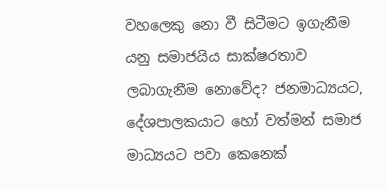වහලෙකු නො වී සිටීමට ඉගැනීම යනු සමාජයිය සාක්ෂරතාව ලබාගැනීම නොවේද? ජනමාධ්‍යයට, දේශපාලකයාට හෝ වත්මන් සමාජ මාධ්‍යයට පවා කෙනෙක්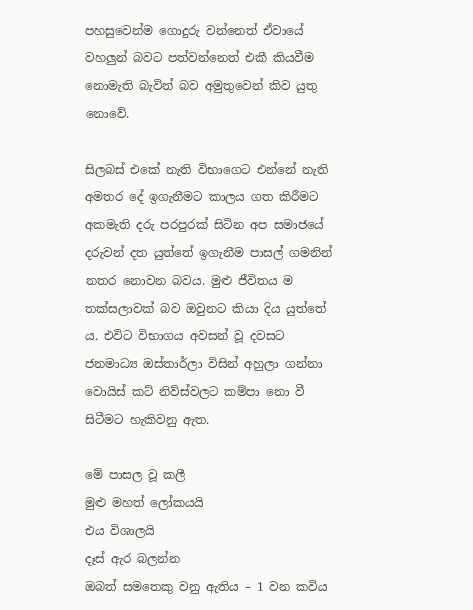පහසුවෙන්ම ගොදුරු වන්නෙත් ඒවායේ වහලුන් බවට පත්වන්නෙත් එකී කියවීම නොමැති බැවින් බව අමුතුවෙන් කිව යුතු නොවේ.

සිලබස් එකේ නැති විභාගෙට එන්නේ නැති අමතර දේ ඉගැනීමට කාලය ගත කිරීමට අකමැති දරු පරපුරක් සිටින අප සමාජයේ දරුවන් දත යුත්තේ ඉගැනීම පාසල් ගමනින් නතර නොවන බවය. මුළු ජීවිතය ම තක්සලාවක් බව ඔවුනට කියා දිය යුත්තේ ය. එවිට විභාගය අවසන් වූ දවසට ජනමාධ්‍ය ඔස්තාර්ලා විසින් අහුලා ගන්නා වොයිස් කට් නිව්ස්වලට කම්පා නො වී සිටීමට හැකිවනු ඇත.

මේ පාසල වූ කලී
මුළු මහත් ලෝකයයි
එය විශාලයි
දෑස් ඇර බලන්න
ඔබත් සමතෙකු වනු ඇතිය – 1 වන කවිය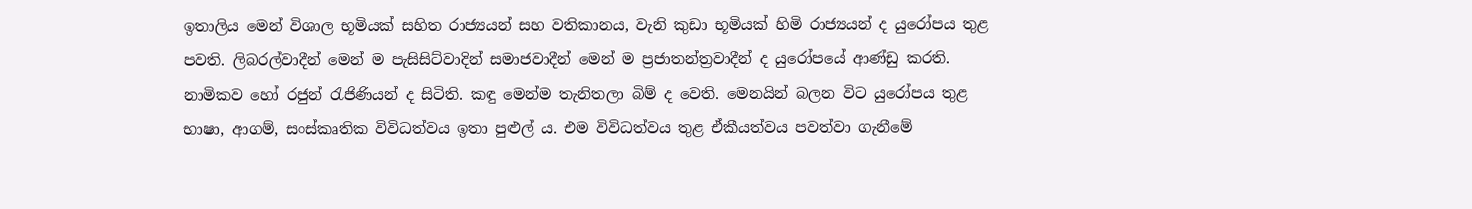ඉතාලිය මෙන් විශාල භූමියක් සහිත රාජ්‍යයන් සහ වතිකානය, වැනි කුඩා භූමියක් හිමි රාජ්‍යයන් ද යුරෝපය තුළ පවති. ලිබරල්වාදීන් මෙන් ම පැසිසිට්වාදින් සමාජවාදීන් මෙන් ම ප්‍රජාතන්ත්‍රවාදීන් ද යුරෝපයේ ආණ්ඩු කරති. නාමිකව හෝ රජුන් රැජිණියන් ද සිටිති. කඳු මෙන්ම තැනිතලා බිම් ද වෙති. මෙනයින් බලන විට යුරෝපය තුළ භාෂා, ආගම්, සංස්කෘතික විවිධත්වය ඉතා පුළුල් ය. එම විවිධත්වය තුළ ඒකීයත්වය පවත්වා ගැනීමේ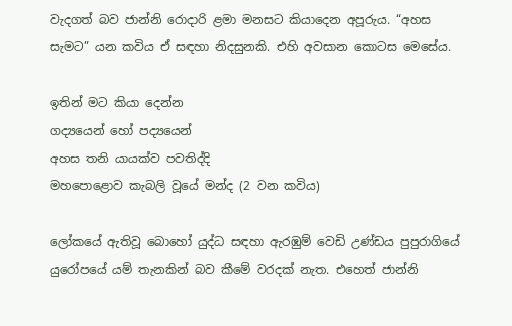වැදගත් බව ජාන්නි රොදාරි ළමා මනසට කියාදෙන අපූරුය. “අහස සැමට” යන කවිය ඒ සඳහා නිදසුනකි. එහි අවසාන කොටස මෙසේය.

ඉතින් මට කියා දෙන්න
ගද්‍යයෙන් හෝ පද්‍යයෙන්
අහස තනි යායක්ව පවතිද්දි
මහපොළොව කැබලි වූයේ මන්ද (2 වන කවිය)

ලෝකයේ ඇතිවූ බොහෝ යුද්ධ සඳහා ඇරඹුම් වෙඩි උණ්ඩය පුපුරාගියේ යුරෝපයේ යම් තැනකින් බව කීමේ වරදක් නැත. එහෙත් ජාන්නි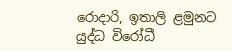රොදාරි, ඉතාලි ළමුනට යුද්ධ විරෝධී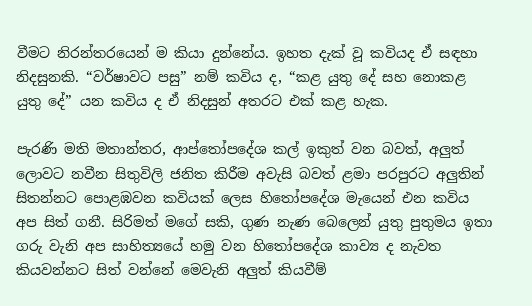වීමට නිරන්තරයෙන් ම කියා දුන්නේය. ඉහත දැක් වූ කවියද ඒ සඳහා නිදසුනකි. “වර්ෂාවට පසු” නම් කවිය ද, “කළ යුතු දේ සහ නොකළ යුතු දේ” යන කවිය ද ඒ නිදසුන් අතරට එක් කළ හැක.

පැරණි මති මතාන්තර, ආප්තෝපදේශ කල් ඉකුත් වන බවත්, අලුත් ලොවට නවීන සිතුවිලි ජනිත කිරීම අවැසි බවත් ළමා පරපුරට අලුතින් සිතන්නට පොළඹවන කවියක් ලෙස හිතෝපදේශ මැයෙන් එන කවිය අප සිත් ගනී. සිරිමත් මගේ සකි, ගුණ නැණ බෙලෙන් යුතු පුතුමය ඉතා ගරු වැනි අප සාහිත්‍යයේ හමු වන හිතෝපදේශ කාව්‍ය ද නැවත කියවන්නට සිත් වන්නේ මෙවැනි අලුත් කියවීම්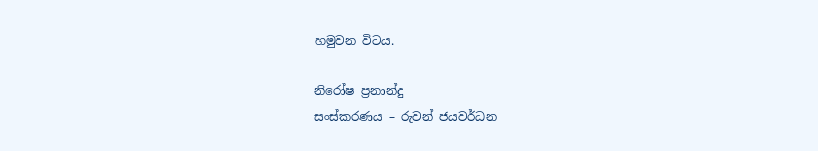හමුවන විටය.

නිරෝෂ ප්‍රනාන්දු
සංස්කරණය – රුවන් ජයවර්ධන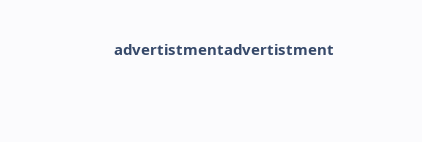advertistmentadvertistment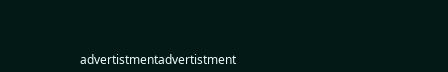advertistmentadvertistment